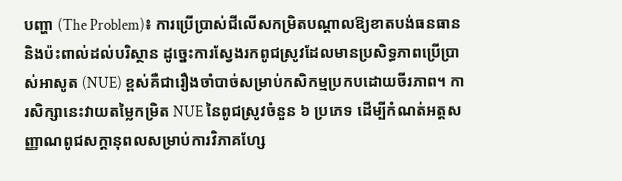បញ្ហា (The Problem)៖ ការប្រើប្រាស់ជីលើសកម្រិតបណ្តាលឱ្យខាតបង់ធនធាន និងប៉ះពាល់ដល់បរិស្ថាន ដូច្នេះការស្វែងរកពូជស្រូវដែលមានប្រសិទ្ធភាពប្រើប្រាស់អាសូត (NUE) ខ្ពស់គឺជារឿងចាំបាច់សម្រាប់កសិកម្មប្រកបដោយចីរភាព។ ការសិក្សានេះវាយតម្លៃកម្រិត NUE នៃពូជស្រូវចំនួន ៦ ប្រភេទ ដើម្បីកំណត់អត្តសញ្ញាណពូជសក្ដានុពលសម្រាប់ការវិភាគហ្សែ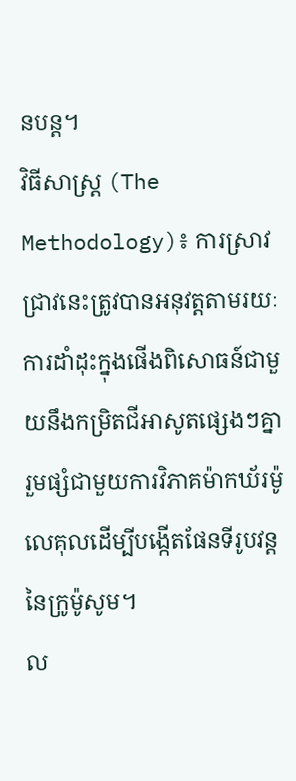នបន្ត។
វិធីសាស្ត្រ (The Methodology)៖ ការស្រាវជ្រាវនេះត្រូវបានអនុវត្តតាមរយៈការដាំដុះក្នុងផើងពិសោធន៍ជាមួយនឹងកម្រិតជីអាសូតផ្សេងៗគ្នា រួមផ្សំជាមួយការវិភាគម៉ាកឃ័រម៉ូលេគុលដើម្បីបង្កើតផែនទីរូបវន្តនៃក្រូម៉ូសូម។
ល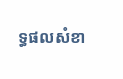ទ្ធផលសំខា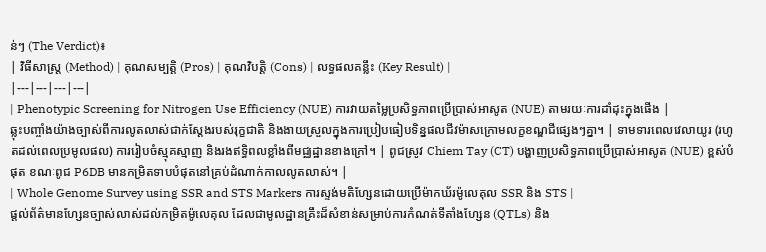ន់ៗ (The Verdict)៖
| វិធីសាស្ត្រ (Method) | គុណសម្បត្តិ (Pros) | គុណវិបត្តិ (Cons) | លទ្ធផលគន្លឹះ (Key Result) |
|---|---|---|---|
| Phenotypic Screening for Nitrogen Use Efficiency (NUE) ការវាយតម្លៃប្រសិទ្ធភាពប្រើប្រាស់អាសូត (NUE) តាមរយៈការដាំដុះក្នុងផើង |
ឆ្លុះបញ្ចាំងយ៉ាងច្បាស់ពីការលូតលាស់ជាក់ស្តែងរបស់រុក្ខជាតិ និងងាយស្រួលក្នុងការប្រៀបធៀបទិន្នផលជីវម៉ាសក្រោមលក្ខខណ្ឌជីផ្សេងៗគ្នា។ | ទាមទារពេលវេលាយូរ (រហូតដល់ពេលប្រមូលផល) ការរៀបចំស្មុគស្មាញ និងរងឥទ្ធិពលខ្លាំងពីមជ្ឈដ្ឋានខាងក្រៅ។ | ពូជស្រូវ Chiem Tay (CT) បង្ហាញប្រសិទ្ធភាពប្រើប្រាស់អាសូត (NUE) ខ្ពស់បំផុត ខណៈពូជ P6DB មានកម្រិតទាបបំផុតនៅគ្រប់ដំណាក់កាលលូតលាស់។ |
| Whole Genome Survey using SSR and STS Markers ការស្ទង់មតិហ្សែនដោយប្រើម៉ាកឃ័រម៉ូលេគុល SSR និង STS |
ផ្តល់ព័ត៌មានហ្សែនច្បាស់លាស់ដល់កម្រិតម៉ូលេគុល ដែលជាមូលដ្ឋានគ្រឹះដ៏សំខាន់សម្រាប់ការកំណត់ទីតាំងហ្សែន (QTLs) និង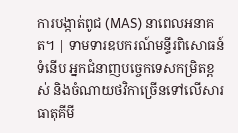ការបង្កាត់ពូជ (MAS) នាពេលអនាគត។ | ទាមទារឧបករណ៍មន្ទីរពិសោធន៍ទំនើប អ្នកជំនាញបច្ចេកទេសកម្រិតខ្ពស់ និងចំណាយថវិកាច្រើនទៅលើសារធាតុគីមី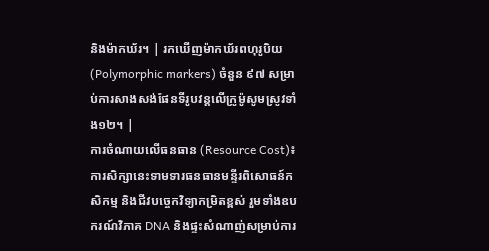និងម៉ាកឃ័រ។ | រកឃើញម៉ាកឃ័រពហុរូបិយ (Polymorphic markers) ចំនួន ៩៧ សម្រាប់ការសាងសង់ផែនទីរូបវន្តលើក្រូម៉ូសូមស្រូវទាំង១២។ |
ការចំណាយលើធនធាន (Resource Cost)៖ ការសិក្សានេះទាមទារធនធានមន្ទីរពិសោធន៍កសិកម្ម និងជីវបច្ចេកវិទ្យាកម្រិតខ្ពស់ រួមទាំងឧបករណ៍វិភាគ DNA និងផ្ទះសំណាញ់សម្រាប់ការ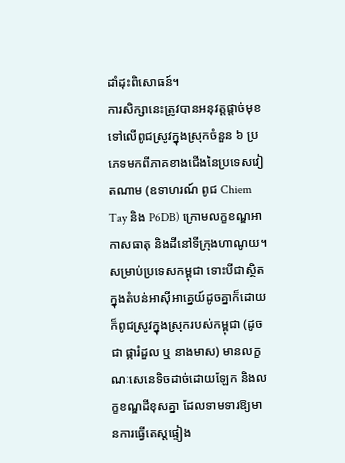ដាំដុះពិសោធន៍។
ការសិក្សានេះត្រូវបានអនុវត្តផ្តាច់មុខទៅលើពូជស្រូវក្នុងស្រុកចំនួន ៦ ប្រភេទមកពីភាគខាងជើងនៃប្រទេសវៀតណាម (ឧទាហរណ៍ ពូជ Chiem Tay និង P6DB) ក្រោមលក្ខខណ្ឌអាកាសធាតុ និងដីនៅទីក្រុងហាណូយ។ សម្រាប់ប្រទេសកម្ពុជា ទោះបីជាស្ថិតក្នុងតំបន់អាស៊ីអាគ្នេយ៍ដូចគ្នាក៏ដោយ ក៏ពូជស្រូវក្នុងស្រុករបស់កម្ពុជា (ដូចជា ផ្ការំដួល ឬ នាងមាស) មានលក្ខណៈសេនេទិចដាច់ដោយឡែក និងលក្ខខណ្ឌដីខុសគ្នា ដែលទាមទារឱ្យមានការធ្វើតេស្តផ្ទៀង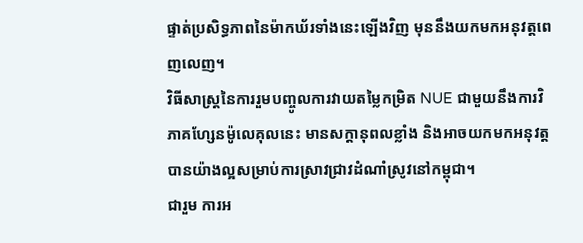ផ្ទាត់ប្រសិទ្ធភាពនៃម៉ាកឃ័រទាំងនេះឡើងវិញ មុននឹងយកមកអនុវត្តពេញលេញ។
វិធីសាស្ត្រនៃការរួមបញ្ចូលការវាយតម្លៃកម្រិត NUE ជាមួយនឹងការវិភាគហ្សែនម៉ូលេគុលនេះ មានសក្តានុពលខ្លាំង និងអាចយកមកអនុវត្តបានយ៉ាងល្អសម្រាប់ការស្រាវជ្រាវដំណាំស្រូវនៅកម្ពុជា។
ជារួម ការអ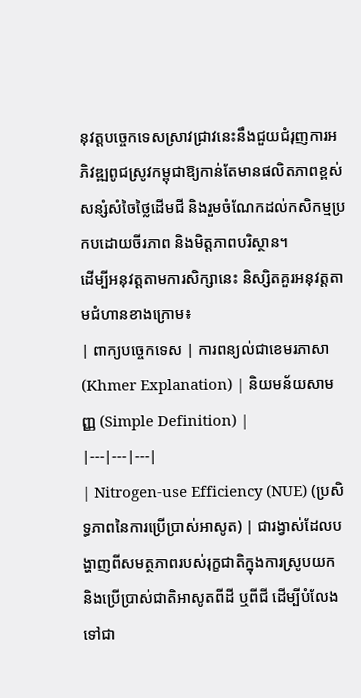នុវត្តបច្ចេកទេសស្រាវជ្រាវនេះនឹងជួយជំរុញការអភិវឌ្ឍពូជស្រូវកម្ពុជាឱ្យកាន់តែមានផលិតភាពខ្ពស់ សន្សំសំចៃថ្លៃដើមជី និងរួមចំណែកដល់កសិកម្មប្រកបដោយចីរភាព និងមិត្តភាពបរិស្ថាន។
ដើម្បីអនុវត្តតាមការសិក្សានេះ និស្សិតគួរអនុវត្តតាមជំហានខាងក្រោម៖
| ពាក្យបច្ចេកទេស | ការពន្យល់ជាខេមរភាសា (Khmer Explanation) | និយមន័យសាមញ្ញ (Simple Definition) |
|---|---|---|
| Nitrogen-use Efficiency (NUE) (ប្រសិទ្ធភាពនៃការប្រើប្រាស់អាសូត) | ជារង្វាស់ដែលបង្ហាញពីសមត្ថភាពរបស់រុក្ខជាតិក្នុងការស្រូបយក និងប្រើប្រាស់ជាតិអាសូតពីដី ឬពីជី ដើម្បីបំលែងទៅជា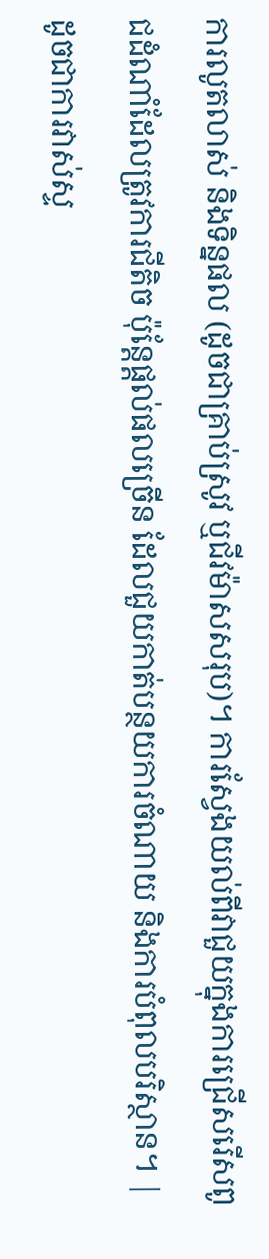ការលូតលាស់ និងទិន្នផល (ដូចជាគ្រាប់ស្រូវ ឬជីវម៉ាសសរុប)។ ការស្វែងយល់ពីវាជួយក្នុងការជ្រើសរើសពូជដំណាំដែលត្រូវការជីតិច ប៉ុន្តែផ្តល់ផលច្រើន ដែលជួយកាត់បន្ថយការចំណាយ និងការបំពុលបរិស្ថាន។ | ដូចជាការវាស់ស្ទ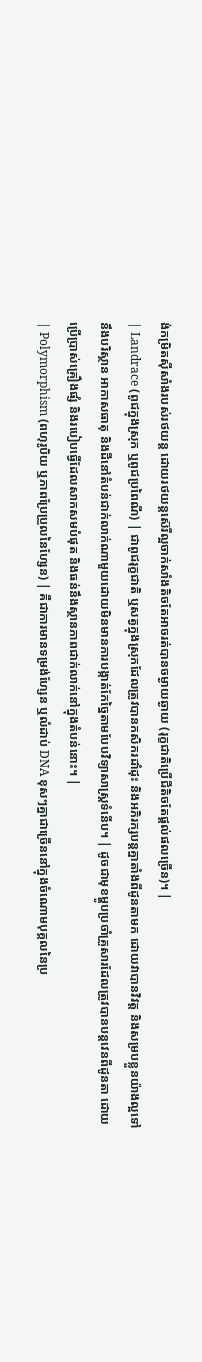ង់កម្រិតស៊ីសាំងរបស់រថយន្ត ដោយរថយន្តស៊េរីល្អចាក់សាំងតិចតែអាចរត់បានចម្ងាយឆ្ងាយ (រុក្ខជាតិប្រើជីតិចតែផ្តល់ផលច្រើន)។ |
| Landrace (ពូជក្នុងស្រុក ឬពូជប្រពៃណី) | ជាពូជរុក្ខជាតិ ឬសត្វក្នុងស្រុកដែលត្រូវបានកសិករដាំដុះ និងអភិរក្សបន្តគ្នាតាំងពីដូនតាមក ដោយវាបានវិវត្ត និងសម្របខ្លួនយ៉ាងល្អទៅនឹងបរិស្ថាន អាកាសធាតុ និងដីនៅតំបន់ជាក់លាក់ណាមួយដោយមិនមានការបង្កាត់កែច្នៃតាមបែបវិទ្យាសាស្ត្រទំនើប។ | ដូចជាមុខម្ហូបប្រចាំគ្រួសារដែលត្រូវបានបន្តវេនពីដូនតា ដោយប្រើប្រាស់គ្រឿងផ្សំ និងរបៀបធ្វើដែលសាកសមបំផុត និងធន់នឹងស្ថានភាពជាក់លាក់នៅក្នុងតំបន់នោះ។ |
| Polymorphism (ពហុរូបិយ ឬភាពប្រែប្រួលនៃហ្សែន) | គឺជាការមានទម្រង់ហ្សែន ឬលំដាប់ DNA ខុសៗគ្នាជាច្រើននៅក្នុងចំណោមបុគ្គលនៃប្រ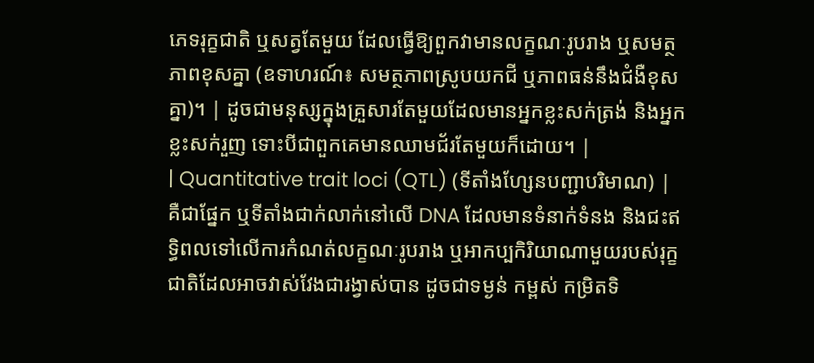ភេទរុក្ខជាតិ ឬសត្វតែមួយ ដែលធ្វើឱ្យពួកវាមានលក្ខណៈរូបរាង ឬសមត្ថភាពខុសគ្នា (ឧទាហរណ៍៖ សមត្ថភាពស្រូបយកជី ឬភាពធន់នឹងជំងឺខុសគ្នា)។ | ដូចជាមនុស្សក្នុងគ្រួសារតែមួយដែលមានអ្នកខ្លះសក់ត្រង់ និងអ្នកខ្លះសក់រួញ ទោះបីជាពួកគេមានឈាមជ័រតែមួយក៏ដោយ។ |
| Quantitative trait loci (QTL) (ទីតាំងហ្សែនបញ្ជាបរិមាណ) | គឺជាផ្នែក ឬទីតាំងជាក់លាក់នៅលើ DNA ដែលមានទំនាក់ទំនង និងជះឥទ្ធិពលទៅលើការកំណត់លក្ខណៈរូបរាង ឬអាកប្បកិរិយាណាមួយរបស់រុក្ខជាតិដែលអាចវាស់វែងជារង្វាស់បាន ដូចជាទម្ងន់ កម្ពស់ កម្រិតទិ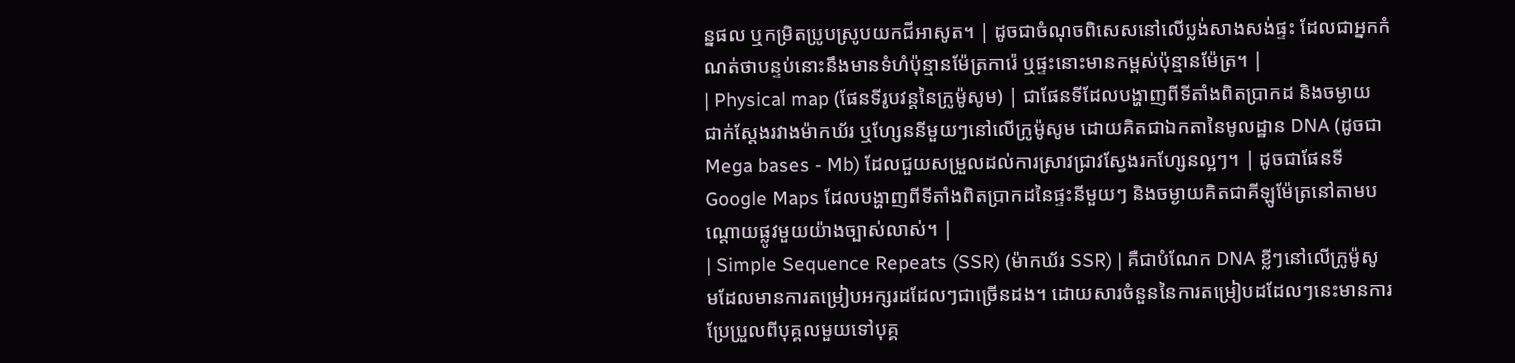ន្នផល ឬកម្រិតប្រូបស្រូបយកជីអាសូត។ | ដូចជាចំណុចពិសេសនៅលើប្លង់សាងសង់ផ្ទះ ដែលជាអ្នកកំណត់ថាបន្ទប់នោះនឹងមានទំហំប៉ុន្មានម៉ែត្រការ៉េ ឬផ្ទះនោះមានកម្ពស់ប៉ុន្មានម៉ែត្រ។ |
| Physical map (ផែនទីរូបវន្តនៃក្រូម៉ូសូម) | ជាផែនទីដែលបង្ហាញពីទីតាំងពិតប្រាកដ និងចម្ងាយជាក់ស្តែងរវាងម៉ាកឃ័រ ឬហ្សែននីមួយៗនៅលើក្រូម៉ូសូម ដោយគិតជាឯកតានៃមូលដ្ឋាន DNA (ដូចជា Mega bases - Mb) ដែលជួយសម្រួលដល់ការស្រាវជ្រាវស្វែងរកហ្សែនល្អៗ។ | ដូចជាផែនទី Google Maps ដែលបង្ហាញពីទីតាំងពិតប្រាកដនៃផ្ទះនីមួយៗ និងចម្ងាយគិតជាគីឡូម៉ែត្រនៅតាមបណ្តោយផ្លូវមួយយ៉ាងច្បាស់លាស់។ |
| Simple Sequence Repeats (SSR) (ម៉ាកឃ័រ SSR) | គឺជាបំណែក DNA ខ្លីៗនៅលើក្រូម៉ូសូមដែលមានការតម្រៀបអក្សរដដែលៗជាច្រើនដង។ ដោយសារចំនួននៃការតម្រៀបដដែលៗនេះមានការប្រែប្រួលពីបុគ្គលមួយទៅបុគ្គ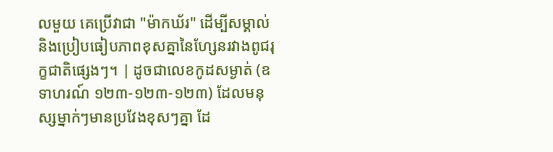លមួយ គេប្រើវាជា "ម៉ាកឃ័រ" ដើម្បីសម្គាល់ និងប្រៀបធៀបភាពខុសគ្នានៃហ្សែនរវាងពូជរុក្ខជាតិផ្សេងៗ។ | ដូចជាលេខកូដសម្ងាត់ (ឧទាហរណ៍ ១២៣-១២៣-១២៣) ដែលមនុស្សម្នាក់ៗមានប្រវែងខុសៗគ្នា ដែ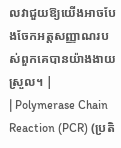លវាជួយឱ្យយើងអាចបែងចែកអត្តសញ្ញាណរបស់ពួកគេបានយ៉ាងងាយស្រួល។ |
| Polymerase Chain Reaction (PCR) (ប្រតិ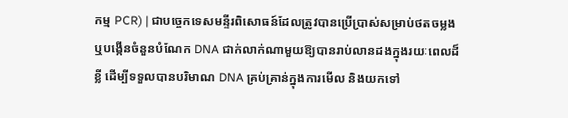កម្ម PCR) | ជាបច្ចេកទេសមន្ទីរពិសោធន៍ដែលត្រូវបានប្រើប្រាស់សម្រាប់ថតចម្លង ឬបង្កើនចំនួនបំណែក DNA ជាក់លាក់ណាមួយឱ្យបានរាប់លានដងក្នុងរយៈពេលដ៏ខ្លី ដើម្បីទទួលបានបរិមាណ DNA គ្រប់គ្រាន់ក្នុងការមើល និងយកទៅ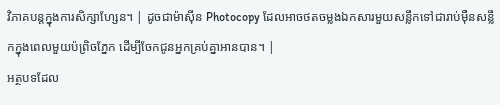វិភាគបន្តក្នុងការសិក្សាហ្សែន។ | ដូចជាម៉ាស៊ីន Photocopy ដែលអាចថតចម្លងឯកសារមួយសន្លឹកទៅជារាប់ម៉ឺនសន្លឹកក្នុងពេលមួយប៉ព្រិចភ្នែក ដើម្បីចែកជូនអ្នកគ្រប់គ្នាអានបាន។ |
អត្ថបទដែល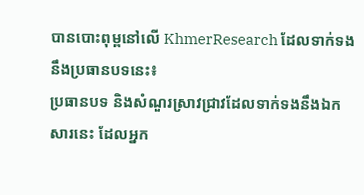បានបោះពុម្ពនៅលើ KhmerResearch ដែលទាក់ទងនឹងប្រធានបទនេះ៖
ប្រធានបទ និងសំណួរស្រាវជ្រាវដែលទាក់ទងនឹងឯកសារនេះ ដែលអ្នក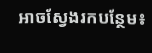អាចស្វែងរកបន្ថែម៖